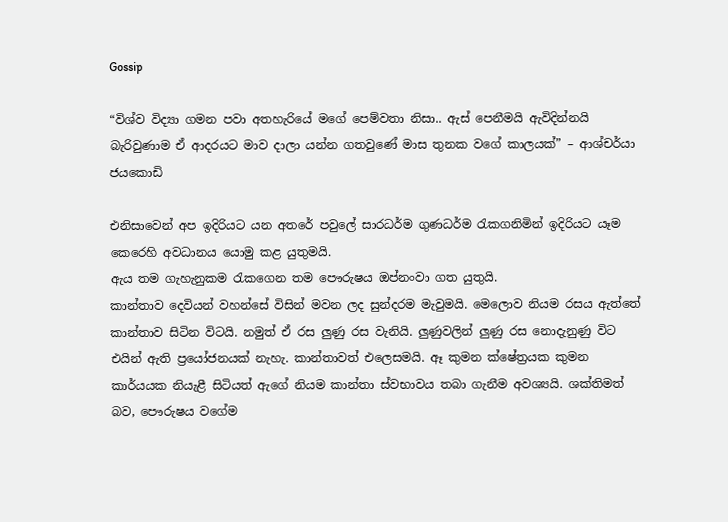Gossip

“විශ්ව විද්‍යා ගමන පවා අතහැරියේ මගේ පෙම්වතා නිසා.. ඇස් පෙනීමයි ඇවිදින්නයි බැරිවුණාම ඒ ආදරයට මාව දාලා යන්න ගතවුණේ මාස තුනක වගේ කාලයක්” – ආශ්චර්යා ජයකොඩි

එනිසාවෙන් අප ඉදිරියට යන අතරේ පවුලේ සාරධර්ම ගුණධර්ම රැකගනිමින් ඉදිරියට යෑම කෙරෙහි අවධානය යොමු කළ යුතුමයි.
ඇය තම ගැහැනුකම රැකගෙන තම පෞරුෂය ඔප්නංවා ගත යුතුයි.
කාන්තාව දෙවියන් වහන්සේ විසින් මවන ලද සුන්දරම මැවුමයි. මෙලොව නියම රසය ඇත්තේ කාන්තාව සිටින විටයි. නමුත් ඒ රස ලුණු රස වැනියි. ලුණුවලින් ලුණු රස නොදැනුණු විට එයින් ඇති ප්‍රයෝජනයක් නැහැ. කාන්තාවත් එලෙසමයි. ඈ කුමන ක්ෂේත්‍රයක කුමන කාර්යයක නියැළී සිටියත් ඇගේ නියම කාන්තා ස්වභාවය තබා ගැනීම අවශ්‍යයි. ශක්තිමත් බව, පෞරුෂය වගේම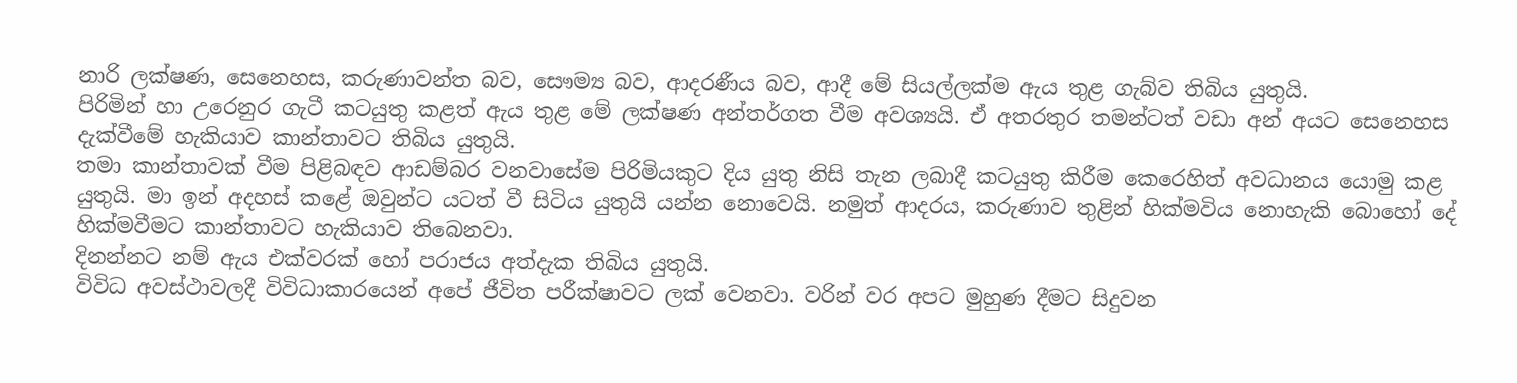නාරි ලක්ෂණ, සෙනෙහස, කරුණාවන්ත බව, සෞම්‍ය බව, ආදරණීය බව, ආදී මේ සියල්ලක්ම ඇය තුළ ගැබ්ව තිබිය යුතුයි.
පිරිමින් හා උරෙනුර ගැටී කටයුතු කළත් ඇය තුළ මේ ලක්ෂණ අන්තර්ගත වීම අවශ්‍යයි. ඒ අතරතුර තමන්ටත් වඩා අන් අයට සෙනෙහස දැක්වීමේ හැකියාව කාන්තාවට තිබිය යුතුයි.
තමා කාන්තාවක් වීම පිළිබඳව ආඩම්බර වනවාසේම පිරිමියකුට දිය යුතු නිසි තැන ලබාදී කටයුතු කිරීම කෙරෙහිත් අවධානය යොමු කළ යුතුයි. මා ඉන් අදහස් කළේ ඔවුන්ට යටත් වී සිටිය යුතුයි යන්න නොවෙයි. නමුත් ආදරය, කරුණාව තුළින් හික්මවිය නොහැකි බොහෝ දේ හික්මවීමට කාන්තාවට හැකියාව තිබෙනවා.
දිනන්නට නම් ඇය එක්වරක් හෝ පරාජය අත්දැක තිබිය යුතුයි.
විවිධ අවස්ථාවලදී විවිධාකාරයෙන් අපේ ජීවිත පරීක්ෂාවට ලක් වෙනවා. වරින් වර අපට මුහුණ දීමට සිදුවන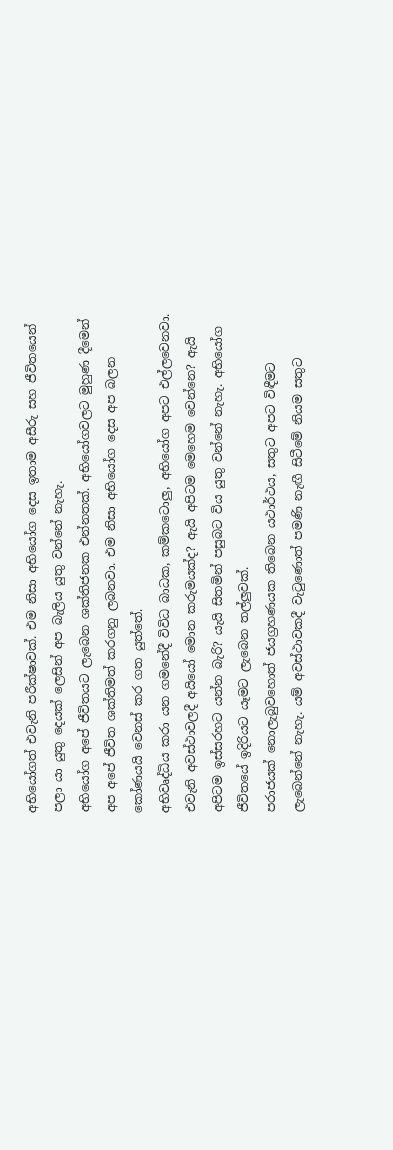අභියෝගත් එවැනි පරීක්ෂාවක්. එම නිසා අභියෝග දෙස ඉතාම අසීරු සහ ජීවිතයෙන් පලා යා යුතු දෙයක් ලෙසින් අප බැලිය යුතු වන්නේ නැහැ.
අභියෝග අපේ ජීවිතයට ලැබෙන ශක්තිජනක එන්නතක්. අභියෝගවලට මුහුණ දීමෙන් අප අපේ ජීවිත ශක්තිමත් කරගනු ලබනවා. එම නිසා අභියෝග දෙස අප බලන කෝණයයි වෙනස් කර ගත යුත්තේ.
අභිවෘද්ධිය කරා යන ගමනේදී විවිධ බාධක, කම්කටොලු, අභියෝග අපට එල්ලවෙනවා. එවැනි අවස්ථාවලදී අයියෝ මොන කරුමයක්ද? ඇයි අපිටම මෙහෙම වෙන්නෙ? ඇයි අපිටම ඉස්සරහට යන්න බැරි? යැයි සිතමින් පසුබට විය යුතු වන්නේ නැහැ. අභියෝග ජීවිතයේ ඉදිරියට යෑමට ලැබෙන තල්ලුවක්.
පරාජයක් නොලැබුවහොත් ජයග්‍රහණයක තිබෙන යථාර්ථය, සතුට අපට විඳීමට ලැබෙන්නේ නැහැ. යම් අවස්ථාවකදී වැටුණොත් පමණි නැඟී සිටීමේ නියම සතුට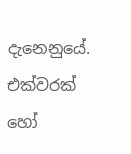දැනෙනුයේ. එක්වරක් හෝ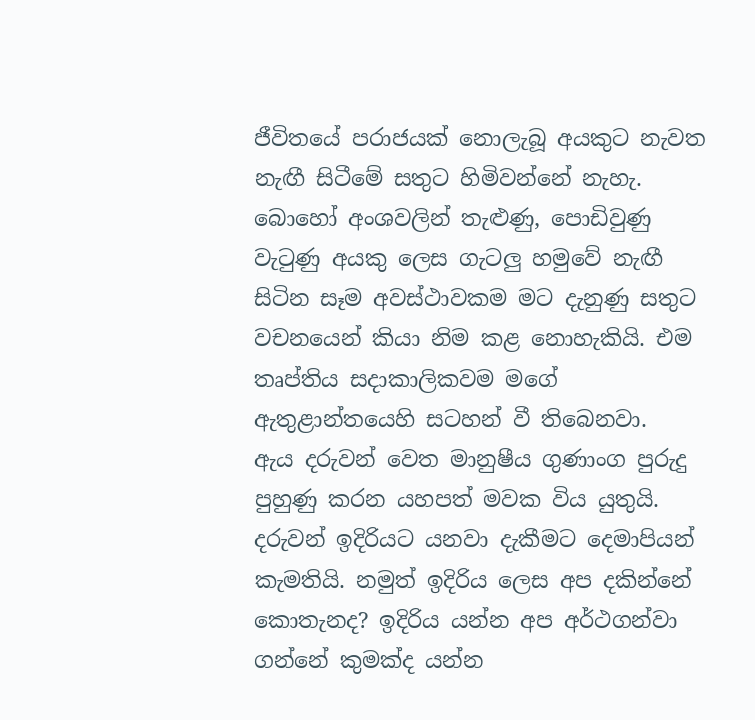ජීවිතයේ පරාජයක් නොලැබූ අයකුට නැවත නැඟී සිටීමේ සතුට හිමිවන්නේ නැහැ.
බොහෝ අංශවලින් තැළුණු, පොඩිවුණු වැටුණු අයකු ලෙස ගැටලු හමුවේ නැඟී සිටින සෑම අවස්ථාවකම මට දැනුණු සතුට වචනයෙන් කියා නිම කළ නොහැකියි. එම තෘප්තිය සදාකාලිකවම මගේ ඇතුළාන්තයෙහි සටහන් වී තිබෙනවා.
ඇය දරුවන් වෙත මානුෂීය ගුණාංග පුරුදු පුහුණු කරන යහපත් මවක විය යුතුයි.
දරුවන් ඉදිරියට යනවා දැකීමට දෙමාපියන් කැමතියි. නමුත් ඉදිරිය ලෙස අප දකින්නේ කොතැනද? ඉදිරිය යන්න අප අර්ථගන්වා ගන්නේ කුමක්ද යන්න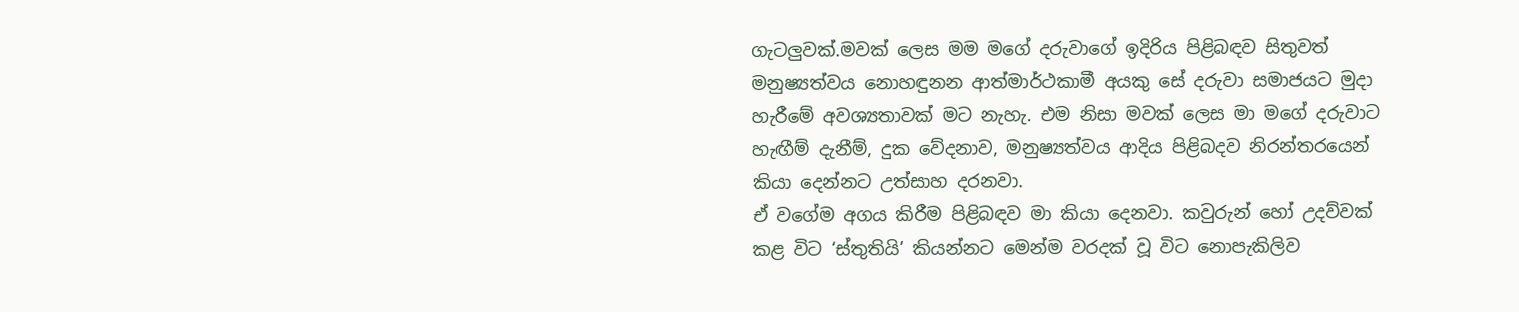ගැටලුවක්.මවක් ලෙස මම මගේ දරුවාගේ ඉදිරිය පිළිබඳව සිතුවත් මනුෂ්‍යත්වය නොහඳුනන ආත්මාර්ථකාමී අයකු සේ දරුවා සමාජයට මුදා හැරීමේ අවශ්‍යතාවක් මට නැහැ. එම නිසා මවක් ලෙස මා මගේ දරුවාට හැඟීම් දැනීම්, දුක වේදනාව, මනුෂ්‍යත්වය ආදිය පිළිබදව නිරන්තරයෙන් කියා දෙන්නට උත්සාහ දරනවා.
ඒ වගේම අගය කිරීම පිළිබඳව මා කියා දෙනවා. කවුරුන් හෝ උදව්වක් කළ විට ‘ස්තුතියි’ කියන්නට මෙන්ම වරදක් වූ විට නොපැකිලිව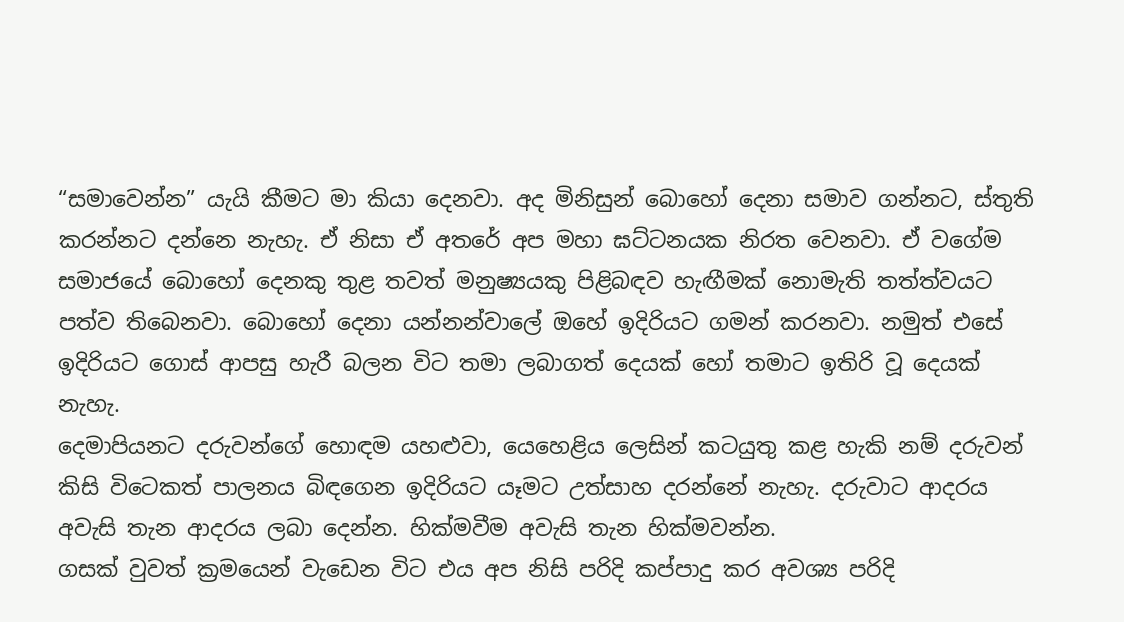“සමාවෙන්න” යැයි කීමට මා කියා දෙනවා. අද මිනිසුන් බොහෝ දෙනා සමාව ගන්නට, ස්තුති කරන්නට දන්නෙ නැහැ. ඒ නිසා ඒ අතරේ අප මහා ඝට්ටනයක නිරත වෙනවා. ඒ වගේම සමාජයේ බොහෝ දෙනකු තුළ තවත් මනුෂ්‍යයකු පිළිබඳව හැඟීමක් නොමැති තත්ත්වයට පත්ව තිබෙනවා. බොහෝ දෙනා යන්නන්වාලේ ඔහේ ඉදිරියට ගමන් කරනවා. නමුත් එසේ ඉදිරියට ගොස් ආපසු හැරී බලන විට තමා ලබාගත් දෙයක් හෝ තමාට ඉතිරි වූ දෙයක් නැහැ.
දෙමාපියනට දරුවන්ගේ හොඳම යහළුවා, යෙහෙළිය ලෙසින් කටයුතු කළ හැකි නම් දරුවන් කිසි විටෙකත් පාලනය බිඳගෙන ඉදිරියට යෑමට උත්සාහ දරන්නේ නැහැ. දරුවාට ආදරය අවැසි තැන ආදරය ලබා දෙන්න. හික්මවීම අවැසි තැන හික්මවන්න.
ගසක් වුවත් ක්‍රමයෙන් වැඩෙන විට එය අප නිසි පරිදි කප්පාදු කර අවශ්‍ය පරිදි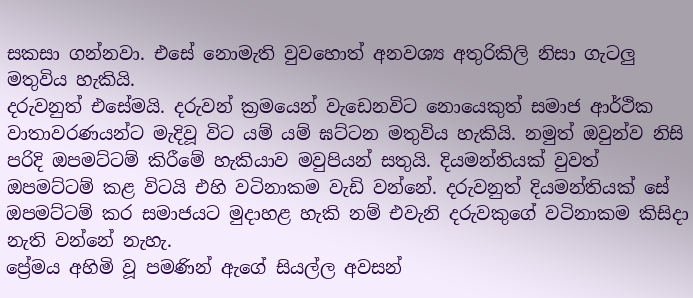සකසා ගන්නවා. එසේ නොමැති වුවහොත් අනවශ්‍ය අතුරිකිලි නිසා ගැටලු මතුවිය හැකියි.
දරුවනුත් එසේමයි. දරුවන් ක්‍රමයෙන් වැඩෙනවිට නොයෙකුත් සමාජ ආර්ථික වාතාවරණයන්ට මැදිවූ විට යම් යම් ඝට්ටන මතුවිය හැකියි. නමුත් ඔවුන්ව නිසි පරිදි ඔපමට්ටම් කිරීමේ හැකියාව මවුපියන් සතුයි. දියමන්තියක් වුවත් ඔපමට්ටම් කළ විටයි එහි වටිනාකම වැඩි වන්නේ. දරුවනුත් දියමන්තියක් සේ ඔපමට්ටම් කර සමාජයට මුදාහළ හැකි නම් එවැනි දරුවකුගේ වටිනාකම කිසිදා නැති වන්නේ නැහැ.
ප්‍රේමය අහිමි වූ පමණින් ඇගේ සියල්ල අවසන්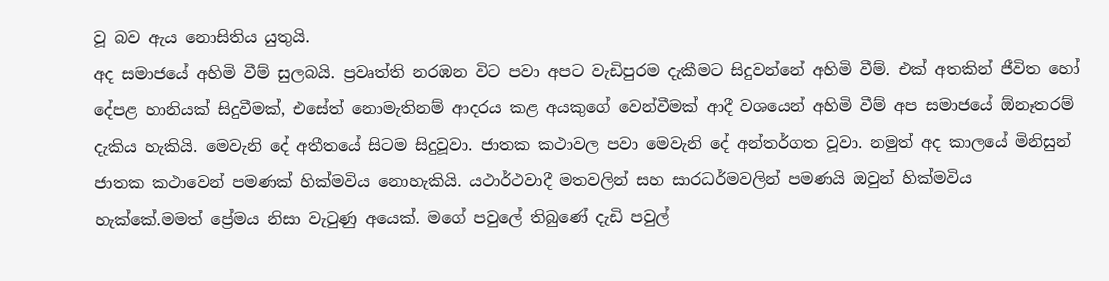වූ බව ඇය නොසිතිය යුතුයි.
අද සමාජයේ අහිමි වීම් සුලබයි. ප්‍රවෘත්ති නරඹන විට පවා අපට වැඩිපුරම දැකීමට සිදුවන්නේ අහිමි වීම්. එක් අතකින් ජීවිත හෝ දේපළ හානියක් සිදුවීමක්, එසේත් නොමැතිනම් ආදරය කළ අයකුගේ වෙන්වීමක් ආදී වශයෙන් අහිමි වීම් අප සමාජයේ ඕනෑතරම් දැකිය හැකියි. මෙවැනි දේ අතීතයේ සිටම සිදුවූවා. ජාතක කථාවල පවා මෙවැනි දේ අන්තර්ගත වූවා. නමුත් අද කාලයේ මිනිසුන් ජාතක කථාවෙන් පමණක් හික්මවිය නොහැකියි. යථාර්ථවාදී මතවලින් සහ සාරධර්මවලින් පමණයි ඔවුන් හික්මවිය හැක්කේ.මමත් ප්‍රේමය නිසා වැටුණු අයෙක්. මගේ පවුලේ තිබුණේ දැඩි පවුල්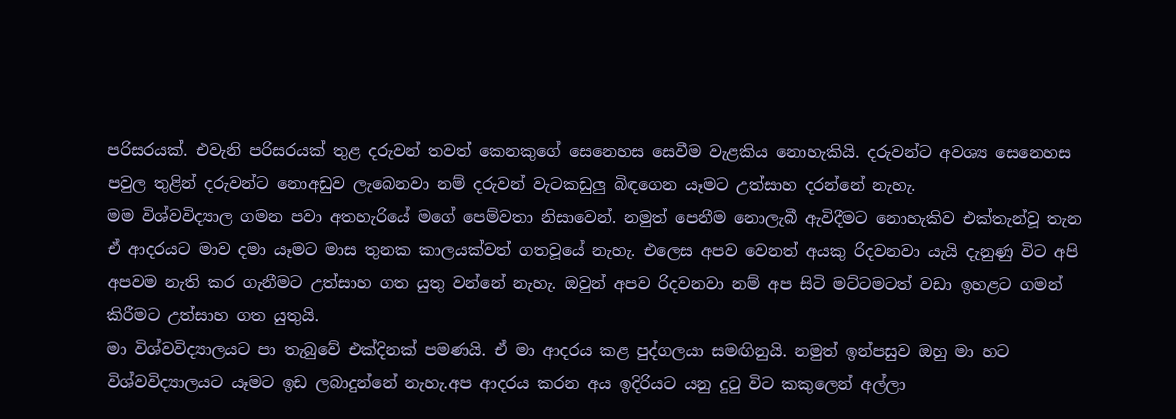පරිසරයක්. එවැනි පරිසරයක් තුළ දරුවන් තවත් කෙනකුගේ සෙනෙහස සෙවීම වැළකිය නොහැකියි. දරුවන්ට අවශ්‍ය සෙනෙහස පවුල තුළින් දරුවන්ට නොඅඩුව ලැබෙනවා නම් දරුවන් වැටකඩුලු බිඳගෙන යෑමට උත්සාහ දරන්නේ නැහැ.
මම විශ්වවිද්‍යාල ගමන පවා අතහැරියේ මගේ පෙම්වතා නිසාවෙන්. නමුත් පෙනීම නොලැබී ඇවිදීමට නොහැකිව එක්තැන්වූ තැන ඒ ආදරයට මාව දමා යෑමට මාස තුනක කාලයක්වත් ගතවූයේ නැහැ. එලෙස අපව වෙනත් අයකු රිදවනවා යැයි දැනුණු විට අපි අපවම නැති කර ගැනීමට උත්සාහ ගත යුතු වන්නේ නැහැ. ඔවුන් අපව රිදවනවා නම් අප සිටි මට්ටමටත් වඩා ඉහළට ගමන් කිරීමට උත්සාහ ගත යුතුයි.
මා විශ්වවිද්‍යාලයට පා තැබුවේ එක්දිනක් පමණයි. ඒ මා ආදරය කළ පුද්ගලයා සමඟිනුයි. නමුත් ඉන්පසුව ඔහු මා හට විශ්වවිද්‍යාලයට යෑමට ඉඩ ලබාදුන්නේ නැහැ.අප ආදරය කරන අය ඉදිරියට යනු දුටු විට කකුලෙන් අල්ලා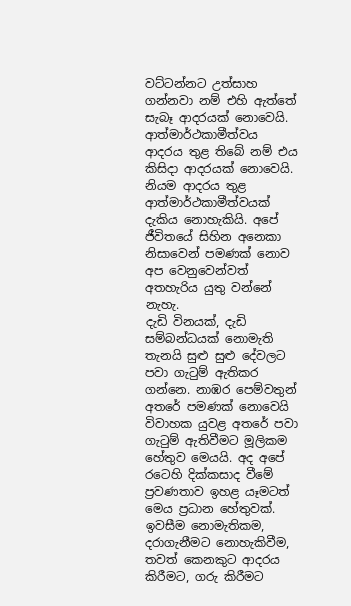වට්ටන්නට උත්සාහ ගන්නවා නම් එහි ඇත්තේ සැබෑ ආදරයක් නොවෙයි. ආත්මාර්ථකාමීත්වය ආදරය තුළ තිබේ නම් එය කිසිදා ආදරයක් නොවෙයි. නියම ආදරය තුළ ආත්මාර්ථකාමීත්වයක් දැකිය නොහැකියි. අපේ ජීවිතයේ සිහින අනෙකා නිසාවෙන් පමණක් නොව අප වෙනුවෙන්වත් අතහැරිය යුතු වන්නේ නැහැ.
දැඩි විනයක්, දැඩි සම්බන්ධයක් නොමැති තැනයි සුළු සුළු දේවලට පවා ගැටුම් ඇතිකර ගන්නෙ. නාඹර පෙම්වතුන් අතරේ පමණක් නොවෙයි විවාහක යුවළ අතරේ පවා ගැටුම් ඇතිවීමට මූලිකම හේතුව මෙයයි. අද අපේ රටෙහි දික්කසාද වීමේ ප්‍රවණතාව ඉහළ යෑමටත් මෙය ප්‍රධාන හේතුවක්.
ඉවසීම නොමැතිකම, දරාගැනීමට නොහැකිවීම, තවත් කෙනකුට ආදරය කිරීමට, ගරු කිරීමට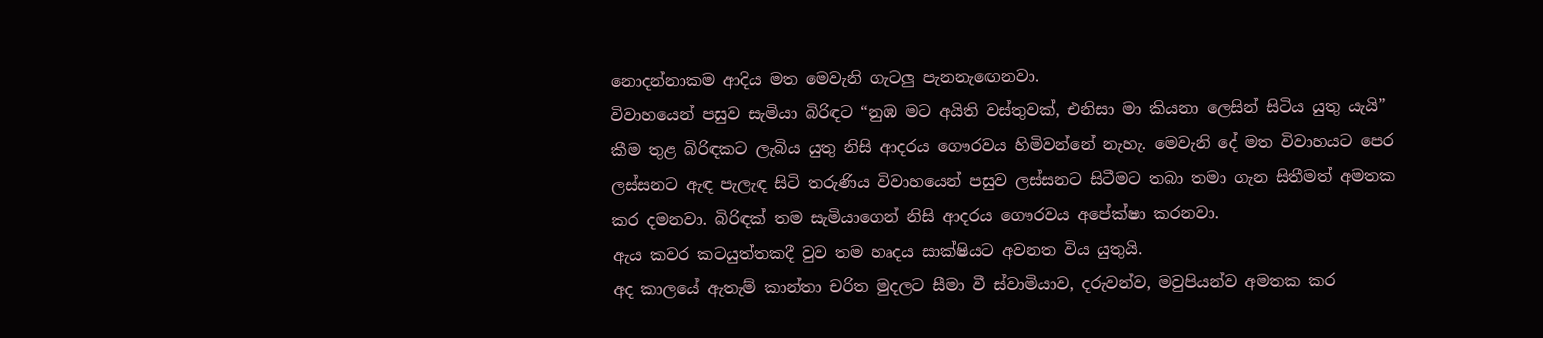නොදන්නාකම ආදිය මත මෙවැනි ගැටලු පැනනැඟෙනවා.
විවාහයෙන් පසුව සැමියා බිරිඳට “නුඹ මට අයිති වස්තුවක්, එනිසා මා කියනා ලෙසින් සිටිය යුතු යැයි” කීම තුළ බිරිඳකට ලැබිය යුතු නිසි ආදරය ගෞරවය හිමිවන්නේ නැහැ. මෙවැනි දේ මත විවාහයට පෙර ලස්සනට ඇඳ පැලැඳ සිටි තරුණිය විවාහයෙන් පසුව ලස්සනට සිටීමට තබා තමා ගැන සිතීමත් අමතක කර දමනවා. බිරිඳක් තම සැමියාගෙන් නිසි ආදරය ගෞරවය අපේක්ෂා කරනවා.
ඇය කවර කටයුත්තකදී වුව තම හෘදය සාක්ෂියට අවනත විය යුතුයි.
අද කාලයේ ඇතැම් කාන්තා චරිත මුදලට සීමා වී ස්වාමියාව, දරුවන්ව, මවුපියන්ව අමතක කර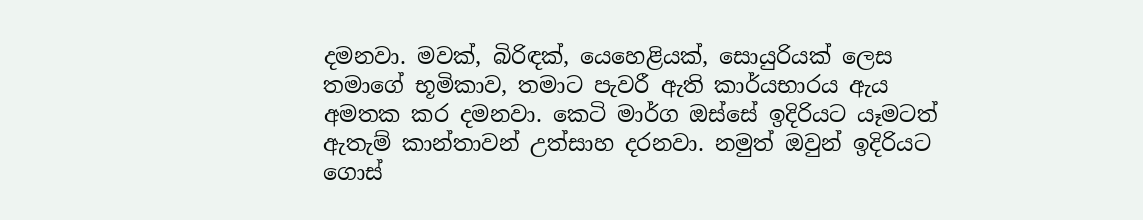දමනවා. මවක්, බිරිඳක්, යෙහෙළියක්, සොයුරියක් ලෙස තමාගේ භූමිකාව, තමාට පැවරී ඇති කාර්යභාරය ඇය අමතක කර දමනවා. කෙටි මාර්ග ඔස්සේ ඉදිරියට යෑමටත් ඇතැම් කාන්තාවන් උත්සාහ දරනවා. නමුත් ඔවුන් ඉදිරියට ගොස්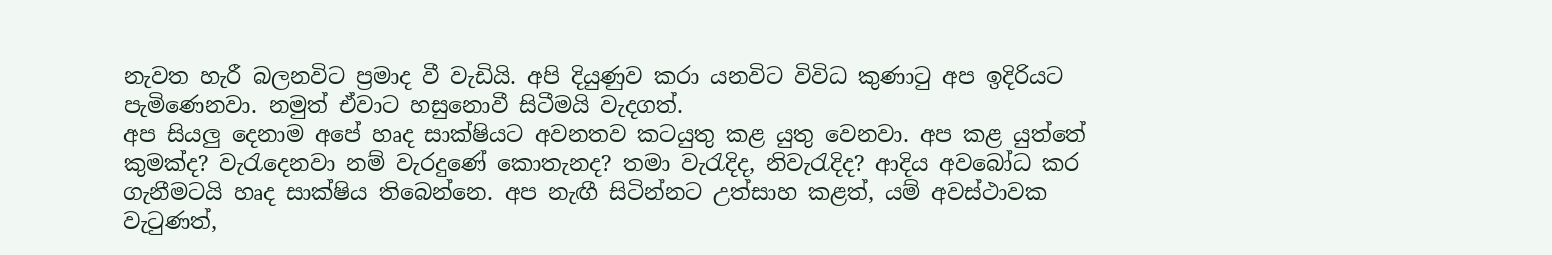නැවත හැරී බලනවිට ප්‍රමාද වී වැඩියි. අපි දියුණුව කරා යනවිට විවිධ කුණාටු අප ඉදිරියට පැමිණෙනවා. නමුත් ඒවාට හසුනොවී සිටීමයි වැදගත්.
අප සියලු දෙනාම අපේ හෘද සාක්ෂියට අවනතව කටයුතු කළ යුතු වෙනවා. අප කළ යුත්තේ කුමක්ද? වැරැදෙනවා නම් වැරදුණේ කොතැනද? තමා වැරැදිද, නිවැරැදිද? ආදිය අවබෝධ කර ගැනීමටයි හෘද සාක්ෂිය තිබෙන්නෙ. අප නැඟී සිටින්නට උත්සාහ කළත්, යම් අවස්ථාවක වැටුණත්,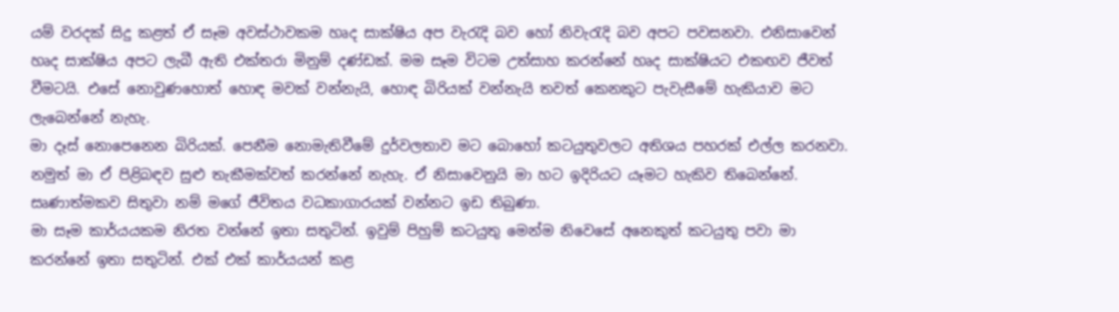යම් වරදක් සිදු කළත් ඒ සෑම අවස්ථාවකම හෘද සාක්ෂිය අප වැරැදි බව හෝ නිවැරැදි බව අපට පවසනවා. එනිසාවෙන් හෘද සාක්ෂිය අපට ලැබී ඇති එක්තරා මිනුම් දණ්ඩක්. මම සෑම විටම උත්සාහ කරන්නේ හෘද සාක්ෂියට එකඟව ජීවත් වීමටයි. එසේ නොවුණහොත් හොඳ මවක් වන්නැයි, හොඳ බිරියක් වන්නැයි තවත් කෙනකුට පැවැසීමේ හැකියාව මට ලැබෙන්නේ නැහැ.
මා දෑස් නොපෙනෙන බිරියක්. පෙනීම නොමැතිවීමේ දුර්වලතාව මට බොහෝ කටයුතුවලට අතිශය පහරක් එල්ල කරනවා. නමුත් මා ඒ පිළිබඳව සුළු තැකීමක්වත් කරන්නේ නැහැ. ඒ නිසාවෙනුයි මා හට ඉදිරියට යෑමට හැකිව තිබෙන්නේ. සෘණාත්මකව සිතුවා නම් මගේ ජීවිතය වධකාගාරයක් වන්නට ඉඩ තිබුණා.
මා සෑම කාර්යයකම නිරත වන්නේ ඉතා සතුටින්. ඉවුම් පිහුම් කටයුතු මෙන්ම නිවෙසේ අනෙකුත් කටයුතු පවා මා කරන්නේ ඉතා සතුටින්. එක් එක් කාර්යයන් කළ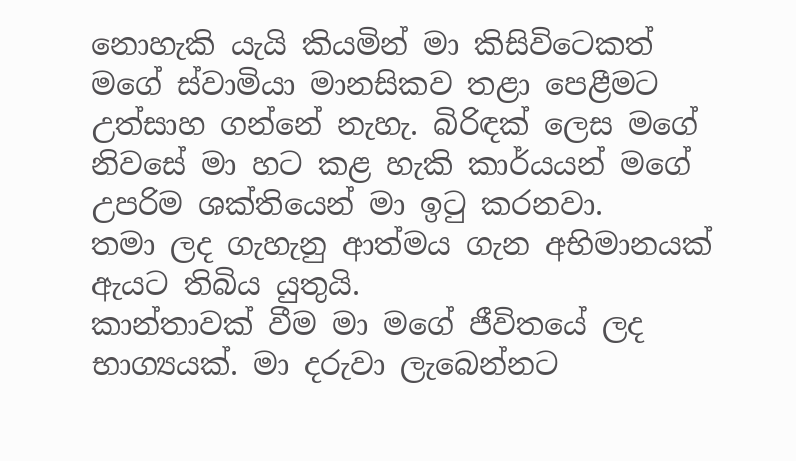නොහැකි යැයි කියමින් මා කිසිවිටෙකත් මගේ ස්වාමියා මානසිකව තළා පෙළීමට උත්සාහ ගන්නේ නැහැ. බිරිඳක් ලෙස මගේ නිවසේ මා හට කළ හැකි කාර්යයන් මගේ උපරිම ශක්තියෙන් මා ඉටු කරනවා.
තමා ලද ගැහැනු ආත්මය ගැන අභිමානයක් ඇයට තිබිය යුතුයි.
කාන්තාවක් වීම මා මගේ ජීවිතයේ ලද භාග්‍යයක්. මා දරුවා ලැබෙන්නට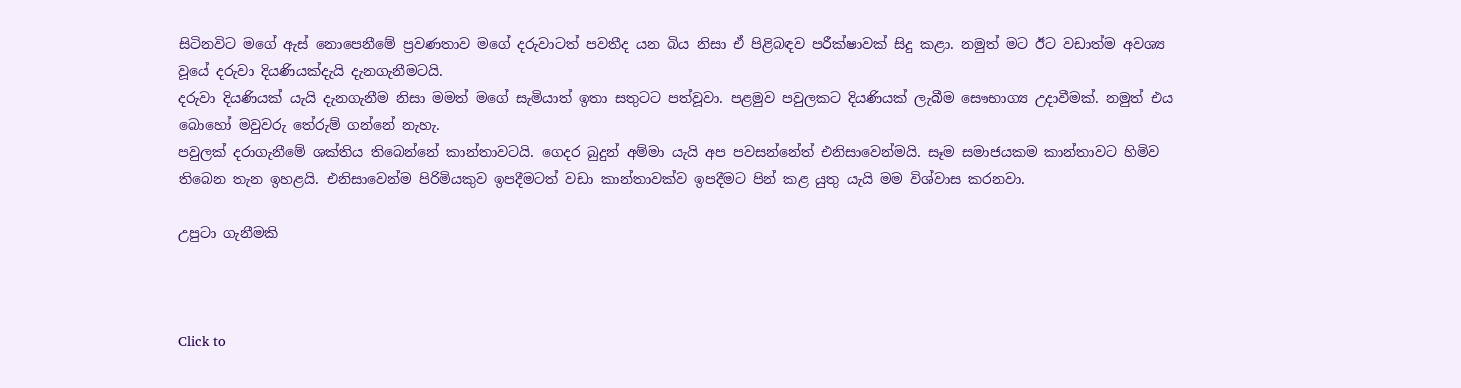සිටිනවිට මගේ ඇස් නොපෙනීමේ ප්‍රවණතාව මගේ දරුවාටත් පවතීද යන බිය නිසා ඒ පිළිබඳව පරීක්ෂාවක් සිදු කළා. නමුත් මට ඊට වඩාත්ම අවශ්‍ය වූයේ දරුවා දියණියක්දැයි දැනගැනීමටයි.
දරුවා දියණියක් යැයි දැනගැනීම නිසා මමත් මගේ සැමියාත් ඉතා සතුටට පත්වූවා. පළමුව පවුලකට දියණියක් ලැබීම සෞභාග්‍ය උදාවීමක්. නමුත් එය බොහෝ මවුවරු තේරුම් ගන්නේ නැහැ.
පවුලක් දරාගැනීමේ ශක්තිය තිබෙන්නේ කාන්තාවටයි. ගෙදර බුදුන් අම්මා යැයි අප පවසන්නේත් එනිසාවෙන්මයි. සෑම සමාජයකම කාන්තාවට හිමිව තිබෙන තැන ඉහළයි. එනිසාවෙන්ම පිරිමියකුව ඉපදීමටත් වඩා කාන්තාවක්ව ඉපදීමට පින් කළ යුතු යැයි මම විශ්වාස කරනවා.

උපුටා ගැනීමකි



Click to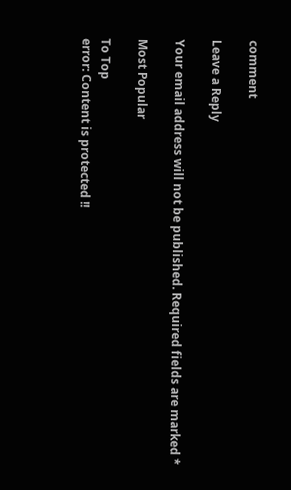comment

Leave a Reply

Your email address will not be published. Required fields are marked *

Most Popular

To Top
error: Content is protected !!